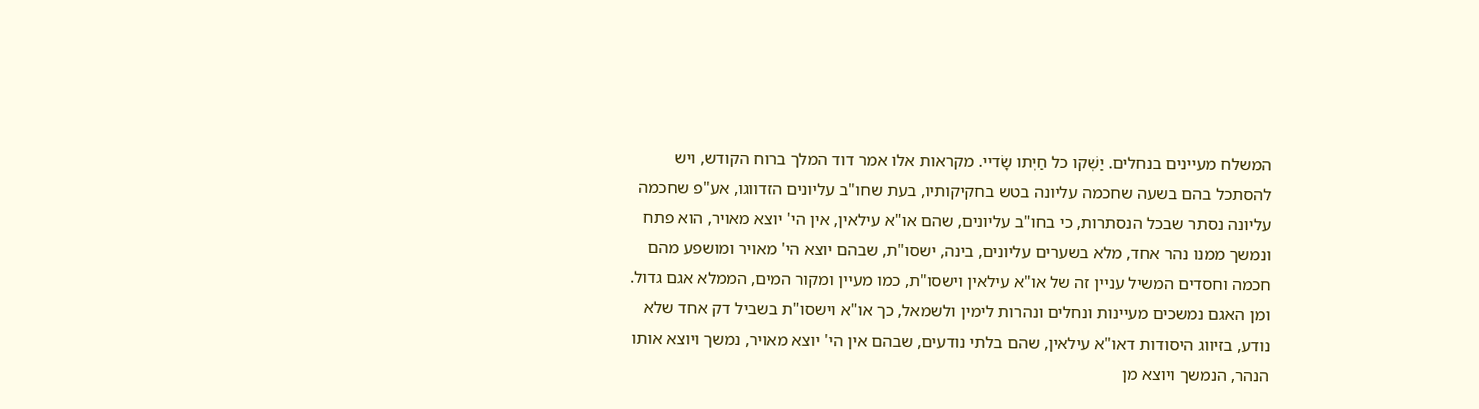המשלח מעיינים בנחלים. יַשְׁקו כל חַיְתו שָׂדיי. מקראות אלו אמר דוד המלך ברוח הקודש, ויש להסתכל בהם בשעה שחכמה עליונה בטש בחקיקותיו, בעת שחו"ב עליונים הזדווגו, אע"פ שחכמה עליונה נסתר שבכל הנסתרות, כי בחו"ב עליונים, שהם או"א עילאין, אין הי' יוצא מאויר, הוא פתח ונמשך ממנו נהר אחד, מלא בשערים עליונים, בינה, ישסו"ת, שבהם יוצא הי' מאויר ומושפע מהם חכמה וחסדים המשיל עניין זה של או"א עילאין וישסו"ת, כמו מעיין ומקור המים, הממלא אגם גדול. ומן האגם נמשכים מעיינות ונחלים ונהרות לימין ולשמאל, כך או"א וישסו"ת בשביל דק אחד שלא נודע, בזיווג היסודות דאו"א עילאין, שהם בלתי נודעים, שבהם אין הי' יוצא מאויר, נמשך ויוצא אותו הנהר, הנמשך ויוצא מן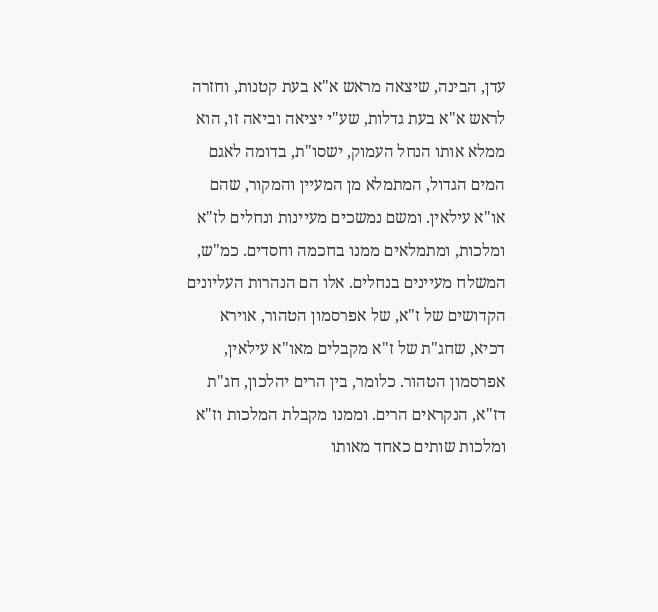עדן, הבינה, שיצאה מראש א"א בעת קטנות, וחזרה לראש א"א בעת גדלות, שע"י יציאה וביאה זו, הוא ממלא אותו הנחל העמוק, ישסו"ת, בדומה לאגם המים הגדול, המתמלא מן המעיין והמקור, שהם או"א עילאין. ומשם נמשכים מעיינות ונחלים לז"א ומלכות, ומתמלאים ממנו בחכמה וחסדים. כמ"ש, המשלח מעיינים בנחלים. אלו הם הנהרות העליונים הקדושים של ז"א, של אפרסמון הטהור, אוירא דכיא, שחג"ת של ז"א מקבלים מאו"א עילאין, אפרסמון הטהור. כלומר, בין הרים יהלכון, חג"ת דז"א, הנקראים הרים. וממנו מקבלת המלכות וז"א ומלכות שותים כאחד מאותו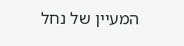המעיין של נחל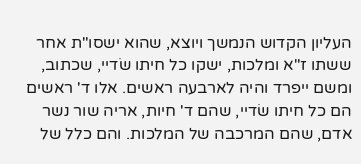העליון הקדוש הנמשך ויוצא, שהוא ישסו"ת אחר ששתו ז"א ומלכות, ישקו כל חיתו שׂדיי, שכתוב, ומשם ייפרד והיה לארבעה ראשים. אלו ד' ראשים הם כל חיתו שׂדיי, שהם ד' חיות, אריה שור נשר אדם, שהם המרכבה של המלכות. והם כלל של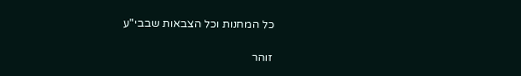כל המחנות וכל הצבאות שבבי"ע

זוהר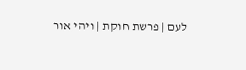לעם | פרשת חוקת | ויהי אור